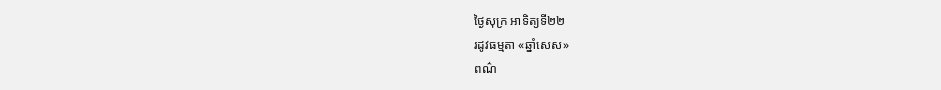ថ្ងៃសុក្រ អាទិត្យទី២២
រដូវធម្មតា «ឆ្នាំសេស»
ពណ៌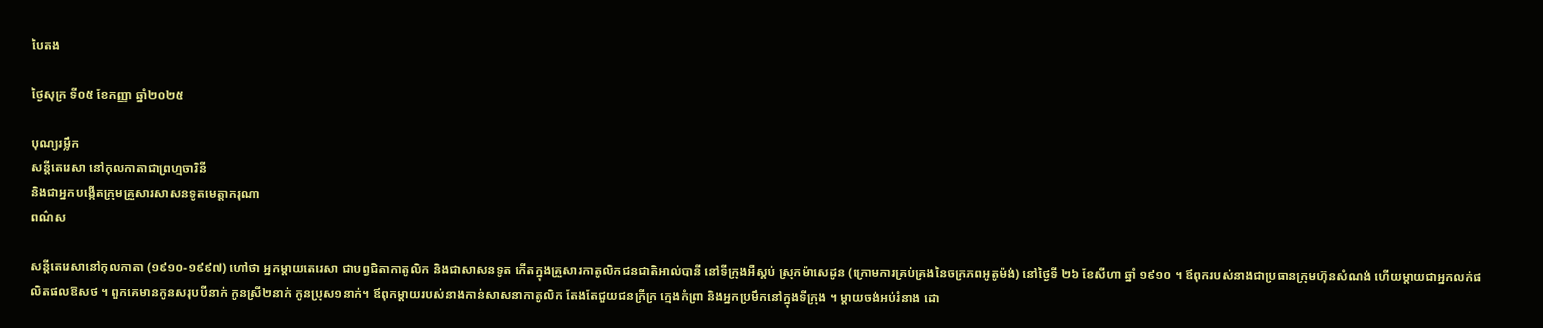បៃតង

ថ្ងៃសុក្រ ទី០៥ ខែកញ្ញា ឆ្នាំ២០២៥

បុណ្យរម្លឹក
សន្តីតេរេសា នៅកុលកាតាជាព្រហ្មចារិនី
និងជាអ្នកបង្កើតក្រុមគ្រួសារសាសនទូតមេត្តាករុណា
ពណ៌ស

សន្តីតេរេសានៅកុលកាតា (១៩១០-១៩៩៧) ហៅថា អ្នកម្តាយតេរេសា ជាបព្វជិតាកាតូលិក និងជាសាសនទូត កើតក្នុងគ្រួសារកាតូលិកជនជាតិអាល់បានី នៅទីក្រុងអឺស្គប់ ស្រុកម៉ាសេដូន (ក្រោមការគ្រប់គ្រងនៃចក្រភពអូតូម៉ង់) នៅថ្ងៃទី ២៦ ខែសីហា ឆ្នាំ ១៩១០ ។ ឪពុករបស់នាងជាប្រធានក្រុមហ៊ុនសំណង់ ហើយម្តាយជាអ្នកលក់ផលិតផលឱសថ ។ ពួកគេមានកូនសរុបបីនាក់ កូនស្រី២នាក់ កូនប្រុស១នាក់។ ឪពុកម្តាយរបស់នាងកាន់សាសនាកាតូលិក តែងតែជួយជនក្រីក្រ ក្មេងកំព្រា និងអ្នកប្រមឹកនៅក្នុងទីក្រុង ។ ម្តាយចង់អប់រំនាង ដោ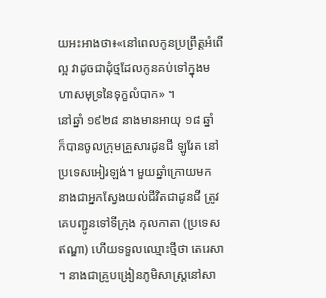យអះអាងថា៖«នៅពេលកូនប្រព្រឹត្តអំពើល្អ វាដូចជាដុំថ្មដែលកូនគប់ទៅក្នុងមហាសមុទ្រនៃទុក្ខលំបាក» ។
នៅឆ្នាំ ១៩២៨ នាងមានអាយុ ១៨ ឆ្នាំ ក៏បានចូលក្រុមគ្រួសារដូនជី ឡូរែត នៅប្រទេសអៀរឡង់។ មួយឆ្នាំក្រោយមក នាងជាអ្នកស្វែងយល់ជីវិតជាដូនជី ត្រូវគេបញ្ជូនទៅទីក្រុង កុលកាតា (ប្រទេសឥណ្ឌា) ហើយទទួលឈ្មោះថ្មីថា តេរេសា ។ នាងជាគ្រូបង្រៀនភូមិសាស្ត្រនៅសា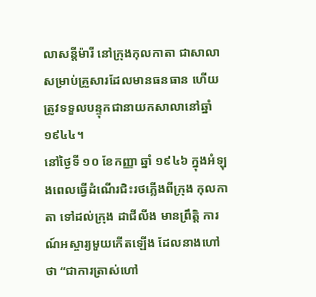លាសន្តីម៉ារី នៅក្រុងកុលកាតា ជាសាលាសម្រាប់គ្រួសារដែលមានធនធាន ហើយត្រូវទទួលបន្ទុកជានាយកសាលានៅឆ្នាំ ១៩៤៤។
នៅថ្ងៃទី ១០ ខែកញ្ញា ឆ្នាំ ១៩៤៦ ក្នុងអំឡុងពេលធ្វើដំណើរជិះរថភ្លើងពីក្រុង កុលកាតា ទៅដល់ក្រុង ដាជីលីង មានព្រឹត្តិ ការណ៍អស្ចារ្យមួយកើតឡើង ដែលនាងហៅថា “ជាការត្រាស់ហៅ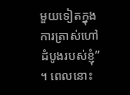មួយទៀតក្នុងការត្រាស់ហៅដំបូងរបស់ខ្ញុំ” ។ ពេលនោះ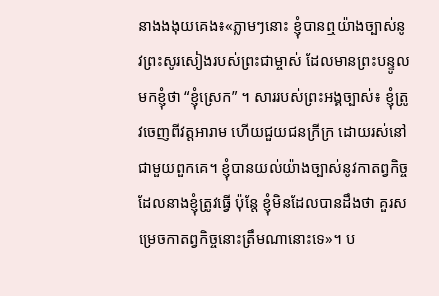នាងងងុយគេង៖«ភ្លាមៗនោះ ខ្ញុំបានឮយ៉ាងច្បាស់នូវព្រះសូរសៀងរបស់ព្រះជាម្ចាស់ ដែលមានព្រះបន្ទូលមកខ្ញុំថា “ខ្ញុំស្រេក” ។ សាររបស់ព្រះអង្គច្បាស់៖ ខ្ញុំត្រូវចេញពីវត្ដអារាម ហើយជួយជនក្រីក្រ ដោយរស់នៅជាមួយពួកគេ។ ខ្ញុំបានយល់យ៉ាងច្បាស់នូវកាតព្វកិច្ចដែលនាងខ្ញុំត្រូវធ្វើ ប៉ុន្តែ ខ្ញុំមិនដែលបានដឹងថា គួរសម្រេចកាតព្វកិច្ចនោះត្រឹមណានោះទេ»។ ប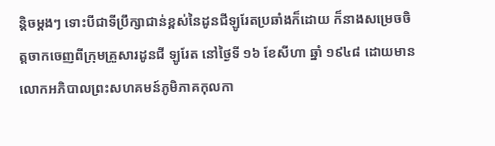ន្តិចម្ដងៗ ទោះបីជាទីប្រឹក្សាជាន់ខ្ពស់នៃដូនជីឡូរែតប្រឆាំងក៏ដោយ ក៏នាងសម្រេចចិត្តចាកចេញពីក្រុមគ្រួសារដូនជី ឡូរែត នៅថ្ងៃទី ១៦ ខែសីហា ឆ្នាំ ១៩៤៨ ដោយមានលោកអភិបាលព្រះសហគមន៍ភូមិភាគកុលកា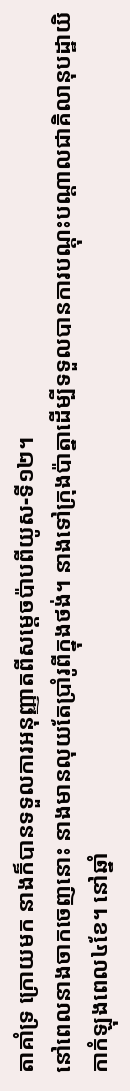តាគាំទ្រ ក្រោយមក នាងក៏បានទទួលការអនុញ្ញាតពីសម្តេចប៉ាបពីយូស-ទី១២។
នៅពេលនាងចាកចេញនោះ នាងមានលុយតែប្រាំរូពីក្នុងថង់។ នាងទៅក្រុងប៉ាត្នាដើម្បីទទួលបានការបណ្តុះបណ្តាលជាគិលានុបដ្ឋាយិកាកំឡុងពេល៤ខែ។ នៅឆ្នាំ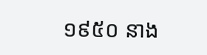១៩៥០ នាង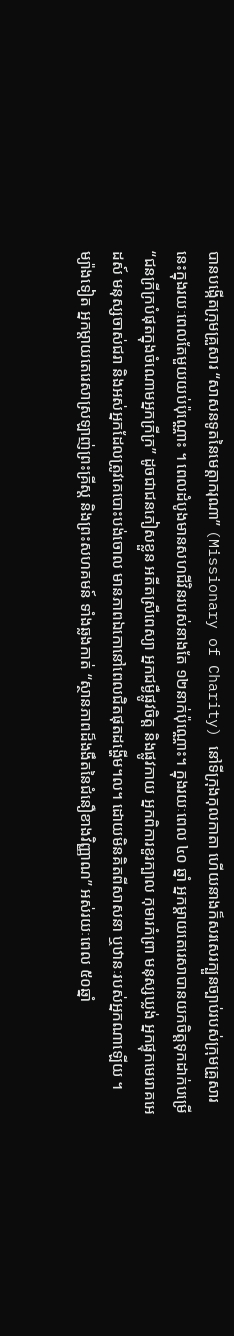បានបង្កើតក្រុមគ្រួសារ “សាសនទូតនៃមេត្តាករុណា” (Missionary of Charity) នៅទីក្រុងកុលកាតា ហើយនាងក៏សរសេរក្បួនច្បាប់របស់ក្រុមគ្រួសារនេះក្នុងរយៈពេលតែមួយយប់ប៉ុណ្ណោះ ។ ពេលដំបូងមានសហជីវិនរបស់នាងតែ ១២នាក់ប៉ុណ្ណោះ។ ក្នុងរយៈពេល ៤០ ឆ្នាំ អ្នកម្តាយតេរេសាបានយកចិត្តទុកដាក់បម្រើ “ជនក្រីក្របំផុតក្នុងចំណោមអ្នកក្រីក្រ” ដូចជាជនភៀសខ្លួន អតីតស្រីពេស្យា អ្នកជម្ងឺផ្លូវចិត្ត និងផ្លូវកាយ អ្នកពិការខួរក្បាល កុមារកំព្រា មនុស្សឃ្លង់ អ្នកផ្ទុកមេរោគអេដស៍ មនុស្សចាស់ជរា និងអស់អ្នកដែលត្រូវគេបោះបង់ចោល មានភាពឯកោនៅពេលជិតផុតដង្ហើម។ល។ ដោយមិនគិតពីសាសនា ឬឋានៈរបស់អ្នកណាឡើយ ។
ម្យ៉ាងទៀត អ្នកម្តាយតេរេសាស្រឡាញ់ព្រះគ្រីស្ត និងព្រះសហគមន៍ ទាំងឆ្លងកាត់ “ស្ថានភាពដ៏ងងឹតនៃជំនឿខាងវិញ្ញាណ” អស់រយៈពេល ៥០ឆ្នាំ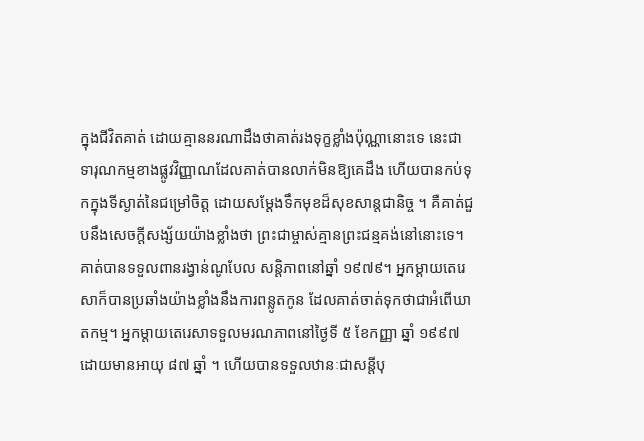ក្នុងជីវិតគាត់ ដោយគ្មាននរណាដឹងថាគាត់រងទុក្ខខ្លាំងប៉ុណ្ណានោះទេ នេះជាទារុណកម្មខាងផ្លូវវិញ្ញាណដែលគាត់បានលាក់មិនឱ្យគេដឹង ហើយបានកប់ទុកក្នុងទីស្ងាត់នៃជម្រៅចិត្ត ដោយសម្តែងទឹកមុខដ៏សុខសាន្តជានិច្ច ។ គឺគាត់ជួបនឹងសេចក្តីសង្ស័យយ៉ាងខ្លាំងថា ព្រះជាម្ចាស់គ្មានព្រះជន្មគង់នៅនោះទេ។
គាត់បានទទួលពានរង្វាន់ណូបែល សន្តិភាពនៅឆ្នាំ ១៩៧៩។ អ្នកម្តាយតេរេសាក៏បានប្រឆាំងយ៉ាងខ្លាំងនឹងការពន្លូតកូន ដែលគាត់ចាត់ទុកថាជាអំពើឃាតកម្ម។ អ្នកម្តាយតេរេសាទទួលមរណភាពនៅថ្ងៃទី ៥ ខែកញ្ញា ឆ្នាំ ១៩៩៧ ដោយមានអាយុ ៨៧ ឆ្នាំ ។ ហើយបានទទួលឋានៈជាសន្តីបុ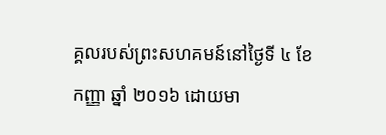គ្គលរបស់ព្រះសហគមន៍នៅថ្ងៃទី ៤ ខែកញ្ញា ឆ្នាំ ២០១៦ ដោយមា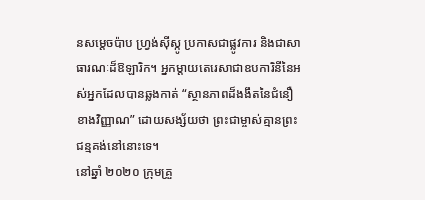នសម្តេចប៉ាប ហ្វ្រង់ស៊ីស្កូ ប្រកាសជាផ្លូវការ និងជាសាធារណៈដ៏ឱឡារិក។ អ្នកម្តាយតេរេសាជាឧបការិនីនៃអស់អ្នកដែលបានឆ្លងកាត់ “ស្ថានភាពដ៏ងងឹតនៃជំនឿខាងវិញ្ញាណ” ដោយសង្ស័យថា ព្រះជាម្ចាស់គ្មានព្រះជន្មគង់នៅនោះទេ។
នៅឆ្នាំ ២០២០ ក្រុមគ្រួ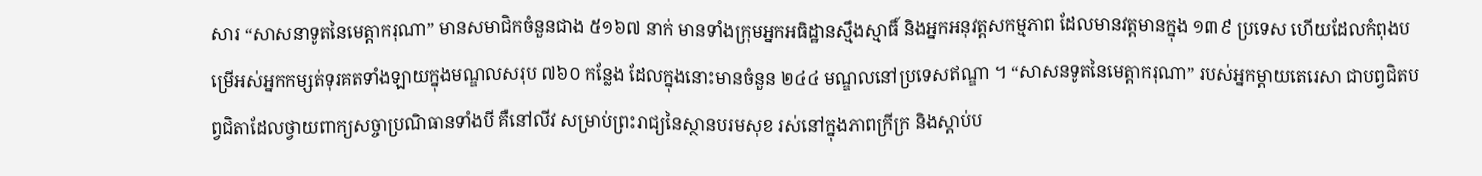សារ “សាសនាទូតនៃមេត្តាករុណា” មានសមាជិកចំនួនជាង ៥១៦៧ នាក់ មានទាំងក្រុមអ្នកអធិដ្ឋានស្មឹងស្មាធិ៍ និងអ្នកអនុវត្តសកម្មភាព ដែលមានវត្តមានក្នុង ១៣៩ ប្រទេស ហើយដែលកំពុងបម្រើអស់អ្នកកម្សត់ទុរគតទាំងឡាយក្នុងមណ្ឌលសរុប ៧៦០ កន្លែង ដែលក្នុងនោះមានចំនួន ២៤៤ មណ្ឌលនៅប្រទេសឥណ្ឌា ។ “សាសនទូតនៃមេត្តាករុណា” របស់អ្នកម្តាយតេរេសា ជាបព្វជិតបព្វជិតាដែលថ្វាយពាក្យសច្ចាប្រណិធានទាំងបី គឺនៅលីវ សម្រាប់ព្រះរាជ្យនៃស្ថានបរមសុខ រស់នៅក្នុងភាពក្រីក្រ និងស្តាប់ប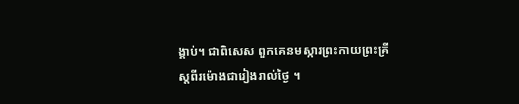ង្គាប់។ ជាពិសេស ពួកគេនមស្ការព្រះកាយព្រះគ្រីស្តពីរម៉ោងជារៀងរាល់ថ្ងៃ ។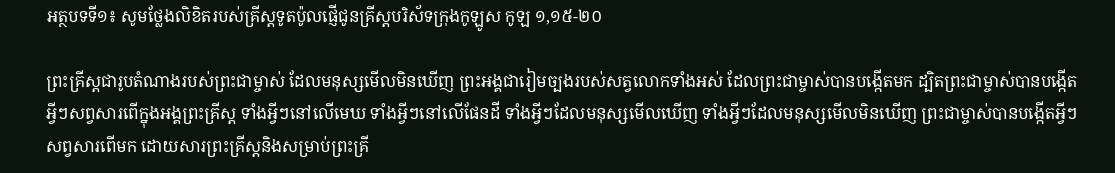អត្ថបទទី១៖ សូមថ្លែងលិខិតរបស់គ្រីស្ដទូតប៉ូលផ្ញើជូនគ្រីស្ដបរិស័ទក្រុងកូឡូស កូឡ ១,១៥-២០

ព្រះគ្រីស្ដជារូបតំណាងរបស់ព្រះជាម្ចាស់ ដែលមនុស្សមើលមិនឃើញ ព្រះអង្គជារៀមច្បងរបស់សត្វលោកទាំងអស់ ដែលព្រះជាម្ចាស់បានបង្កើតមក ដ្បិតព្រះជាម្ចាស់បានបង្កើតអ្វីៗសព្វសារពើក្នុងអង្គព្រះគ្រីស្ដ ទាំងអ្វីៗនៅលើមេឃ ទាំងអ្វីៗនៅលើផែនដី ទាំងអ្វីៗដែលមនុស្សមើលឃើញ ទាំងអ្វីៗដែលមនុស្សមើលមិនឃើញ ព្រះជាម្ចាស់បានបង្កើតអ្វីៗសព្វសារពើមក ដោយសារព្រះគ្រីស្ដនិងសម្រាប់ព្រះគ្រី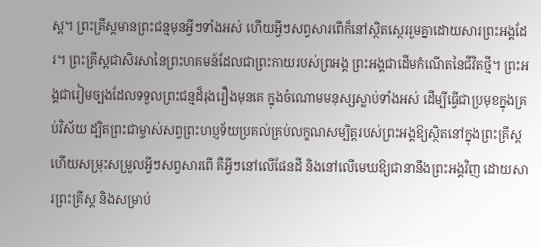ស្ដ។ ព្រះគ្រីស្ដមានព្រះជន្មមុនអ្វីៗទាំងអស់ ហើយអ្វីៗសព្វសារពើក៏នៅស្ថិតស្ថេររួមគ្នាដោយសារព្រះអង្គដែរ។ ព្រះគ្រីស្ដជាសិរសានៃព្រះហគមន៍ដែលជាព្រះកាយរបស់ព្រអង្គ ព្រះអង្គជាដើមកំណើតនៃជីវិតថ្មី។ ព្រះអង្គជារៀមច្បងដែលទទួលព្រះជន្មដ៏រុងរឿងមុនគេ ក្នុងចំណោមមនុស្សស្លាប់ទាំងអស់ ដើម្បីធើ្វជាប្រមុខក្នុងគ្រប់វិស័យ ដ្បិតព្រះជាម្ចាស់សព្វព្រះហប្ញទ័យប្រគល់គ្រប់លក្ខណសម្បិត្តរបស់ព្រះអង្គឱ្យស្ថិតនៅក្នុងព្រះគ្រីស្ដ ហើយសម្រុះសម្រួលអ្វីៗសព្វសារពើ គឺអ្វីៗនៅលើផែនដី និងនៅលើមេឃឱ្យជានានឹងព្រះអង្គវិញ ដោយសារព្រះគ្រីស្ដ និងសម្រាប់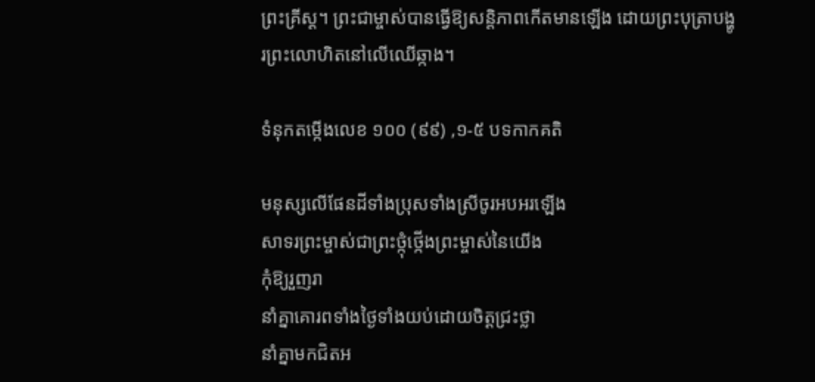ព្រះគ្រីស្ដ។ ព្រះជាម្ចាស់បានធើ្វឱ្យសន្ដិភាពកើតមានឡើង ដោយព្រះបុត្រាបង្ហូរព្រះលោហិតនៅលើឈើឆ្កាង។

ទំនុកតម្កើងលេខ ១០០ (៩៩) ,១-៥ បទកាកគតិ

មនុស្សលើផែនដីទាំងប្រុសទាំងស្រីចូរអបអរឡើង
សាទរព្រះម្ចាស់ជាព្រះថ្កុំថ្កើងព្រះម្ចាស់នៃយើង
កុំឱ្យរួញរា
នាំគ្នាគោរពទាំងថ្ងៃទាំងយប់ដោយចិត្តជ្រះថ្លា
នាំគ្នាមកជិតអ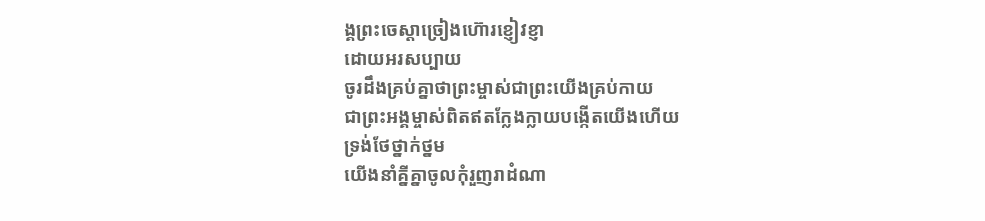ង្គព្រះចេស្ដាច្រៀងហ៊ោរខ្ញៀវខ្ញា
ដោយអរសប្បាយ
ចូរដឹងគ្រប់គ្នាថាព្រះម្ចាស់ជាព្រះយើងគ្រប់កាយ
ជាព្រះអង្គម្ចាស់ពិតឥតក្លែងក្លាយបង្កើតយើងហើយ
ទ្រង់ថែថ្នាក់ថ្នម
យើងនាំគ្នីគ្នាចូលកុំរួញរាដំណា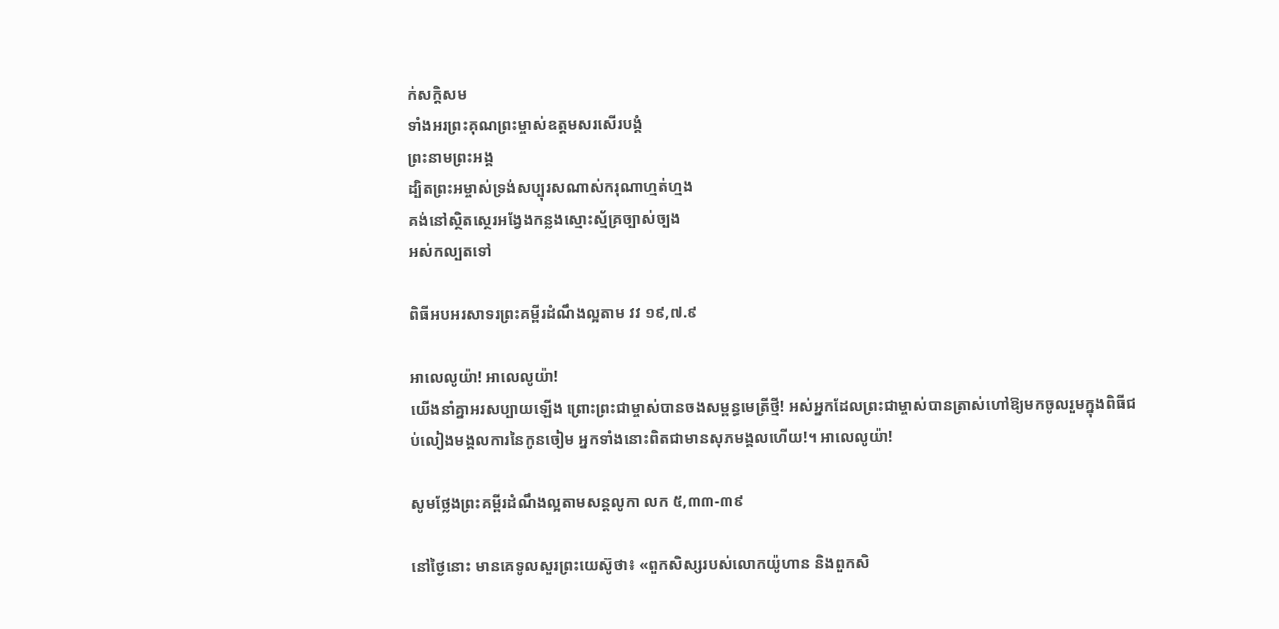ក់សក្ដិសម
ទាំងអរព្រះគុណព្រះម្ចាស់ឧត្តមសរសើរបង្គំ
ព្រះនាមព្រះអង្គ
ដ្បិតព្រះអម្ចាស់ទ្រង់សប្បុរសណាស់ករុណាហ្មត់ហ្មង
គង់នៅស្ថិតស្ថេរអង្វែងកន្លងស្មោះស្ម័គ្រច្បាស់ច្បង
អស់កល្បតទៅ

ពិធីអបអរសាទរព្រះគម្ពីរដំណឹងល្អតាម វវ ១៩,៧.៩

អាលេលូយ៉ា! អាលេលូយ៉ា!
យើងនាំគ្នាអរសប្បាយឡើង ព្រោះព្រះជាម្ចាស់បានចងសម្ពន្ធមេត្រីថ្មី! អស់អ្នកដែលព្រះជាម្ចាស់បានត្រាស់ហៅឱ្យមកចូលរួមក្នុងពិធីជប់លៀងមង្គលការនៃកូនចៀម អ្នកទាំងនោះពិតជាមានសុភមង្គលហើយ!។ អាលេលូយ៉ា!

សូមថ្លែងព្រះគម្ពីរដំណឹងល្អតាមសន្តលូកា លក ៥,៣៣-៣៩

នៅថ្ងៃនោះ មានគេទូលសួរព្រះយេស៊ូថា៖ «ពួកសិស្សរបស់លោកយ៉ូហាន និងពួកសិ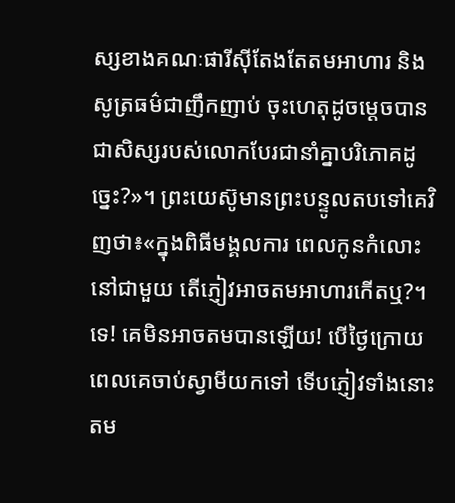ស្សខាងគណៈផារីស៊ីតែងតែតមអាហារ និងសូត្រធម៌ជាញឹកញាប់ ចុះហេតុដូចម្ដេចបានជាសិស្សរបស់លោកបែរជានាំគ្នាបរិភោគដូច្នេះ?»។ ព្រះយេស៊ូមានព្រះបន្ទូលតបទៅគេវិញថា៖«ក្នុងពិធីមង្គលការ ពេលកូនកំលោះនៅជាមួយ តើភ្ញៀវអាចតមអាហារកើតឬ?។ ទេ! គេមិនអាចតមបានឡើយ! បើថ្ងៃក្រោយពេលគេចាប់ស្វាមីយកទៅ ទើបភ្ញៀវទាំងនោះតម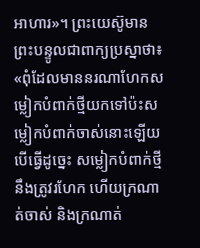អាហារ»។ ព្រះយេស៊ូមានព្រះបន្ទូលជាពាក្យប្រស្នាថា៖ «ពុំដែលមាននរណាហែកសម្លៀកបំពាក់ថ្មីយកទៅប៉ះសម្លៀកបំពាក់ចាស់នោះឡើយ បើធ្វើដូច្នេះ សម្លៀកបំពាក់ថ្មីនឹងត្រូវរហែក ហើយក្រណាត់ចាស់ និងក្រណាត់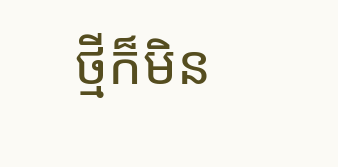ថ្មីក៏មិន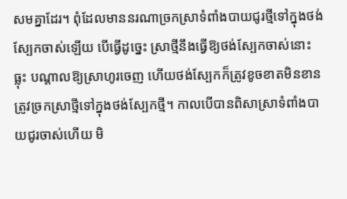សមគ្នាដែរ។ ពុំដែលមាននរណាច្រកស្រាទំពាំងបាយជូរថ្មីទៅក្នុងថង់ស្បែកចាស់ឡើយ បើធើ្វដូច្នេះ ស្រាថ្មីនឹងធើ្វឱ្យថង់ស្បែកចាស់នោះធ្លុះ បណ្ដាលឱ្យស្រាហូរចេញ ហើយថង់ស្បែកក៏ត្រូវខូចខាតមិនខាន ត្រូវច្រកស្រាថ្មីទៅក្នុងថង់ស្បែកថ្មី។ កាលបើបានពិសាស្រាទំពាំងបាយជូរចាស់ហើយ មិ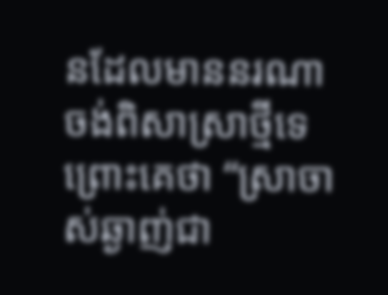នដែលមាននរណាចង់ពិសាស្រាថ្មីទេ ព្រោះគេថា “ស្រាចាស់ឆ្ងាញ់ជា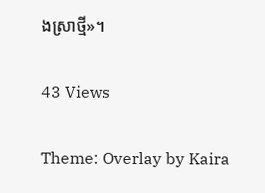ងស្រាថ្មី»។

43 Views

Theme: Overlay by Kaira